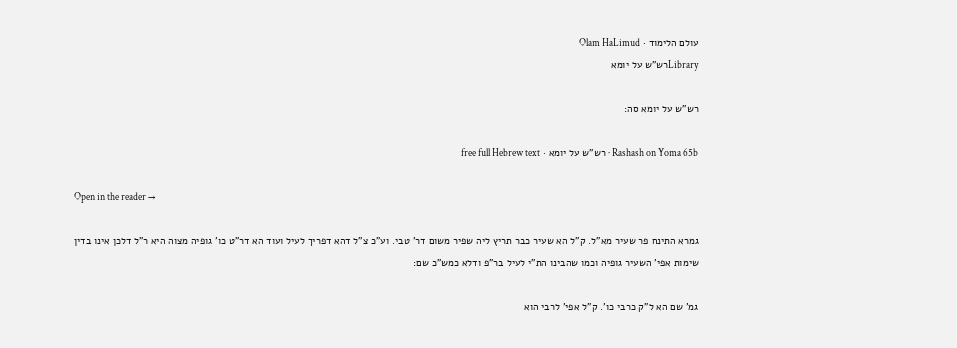עולם הלימוד · Olam HaLimud
Libraryרש"ש על יומא

רש"ש על יומא סה:

Rashash on Yoma 65b · רש"ש על יומא · free full Hebrew text

Open in the reader →

גמרא התינח פר שעיר מא"ל. ק"ל הא שעיר כבר תריץ ליה שפיר משום דר' טבי. וע"כ צ"ל דהא דפריך לעיל ועוד הא דר"ט כו' גופיה מצוה היא ר"ל דלכן אינו בדין שימות אפי' השעיר גופיה וכמו שהבינו הת"י לעיל בר"פ ודלא כמש"כ שם:

גמ' שם הא ל"ק כרבי כו'. ק"ל אפי' לרבי הוא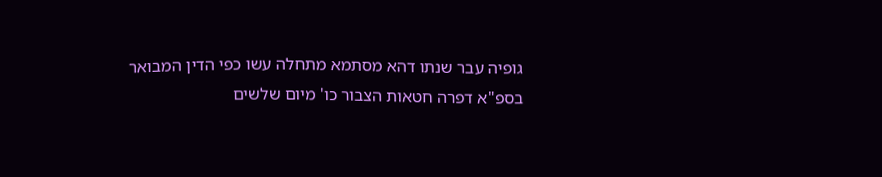גופיה עבר שנתו דהא מסתמא מתחלה עשו כפי הדין המבואר בספ"א דפרה חטאות הצבור כו' מיום שלשים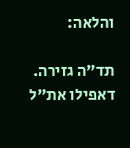והלאה:

תד"ה גזירה. דאפילו את"ל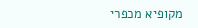מקופיא מכפרי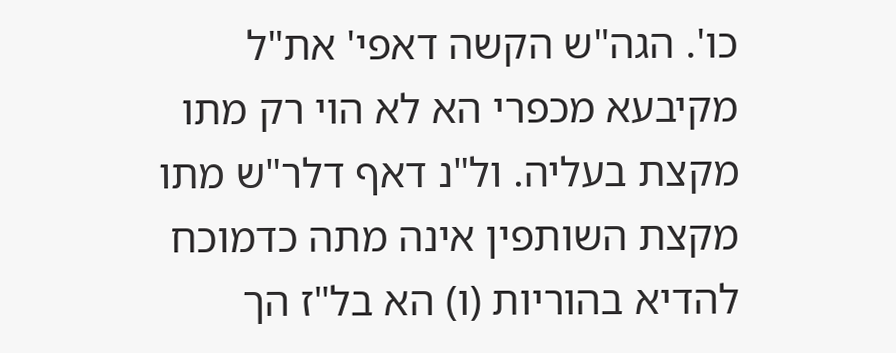כו'. הגה"ש הקשה דאפי' את"ל מקיבעא מכפרי הא לא הוי רק מתו מקצת בעליה. ול"נ דאף דלר"ש מתו מקצת השותפין אינה מתה כדמוכח להדיא בהוריות (ו) הא בל"ז הך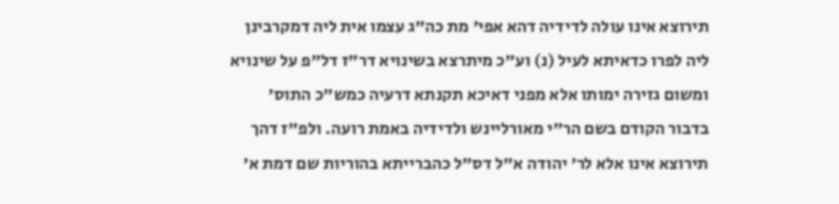תירוצא אינו עולה לדידיה דהא אפי' מת כה"ג עצמו אית ליה דמקרבינן ליה לפרו כדאיתא לעיל (נ) וע"כ מיתרצא בשינויא דר"ז דל"פ על שינויא ומשום גזירה ימותו אלא מפני דאיכא תקנתא דרעיה כמש"כ התוס' בדבור הקודם בשם הר"י מאורליינש ולדידיה באמת רועה. ולפ"ז דהך תירוצא אינו אלא לר' יהודה א"ל דס"ל כהברייתא בהוריות שם דמת א'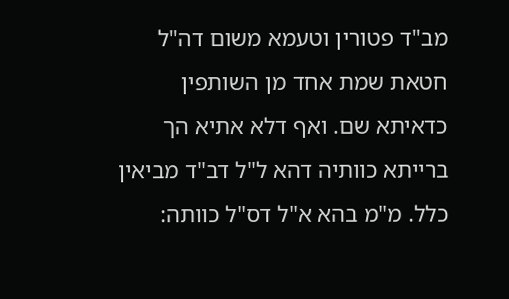מב"ד פטורין וטעמא משום דה"ל חטאת שמת אחד מן השותפין כדאיתא שם. ואף דלא אתיא הך ברייתא כוותיה דהא ל"ל דב"ד מביאין כלל. מ"מ בהא א"ל דס"ל כוותה: